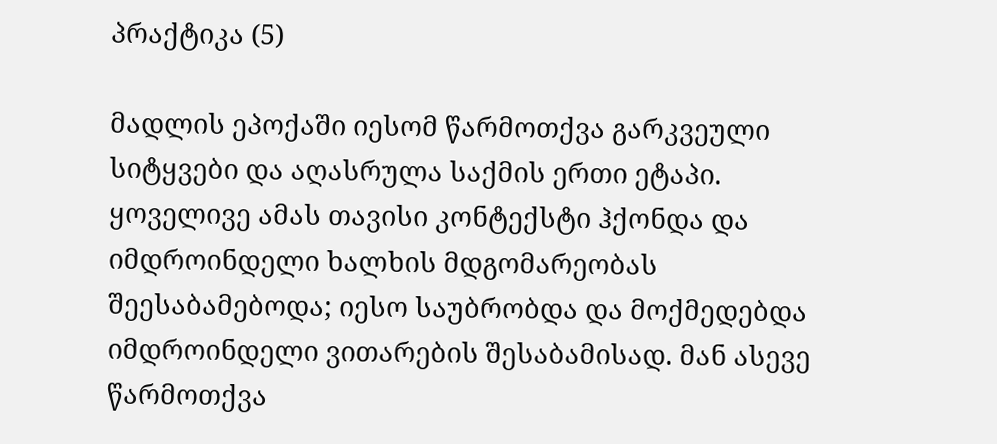პრაქტიკა (5)

მადლის ეპოქაში იესომ წარმოთქვა გარკვეული სიტყვები და აღასრულა საქმის ერთი ეტაპი. ყოველივე ამას თავისი კონტექსტი ჰქონდა და იმდროინდელი ხალხის მდგომარეობას შეესაბამებოდა; იესო საუბრობდა და მოქმედებდა იმდროინდელი ვითარების შესაბამისად. მან ასევე წარმოთქვა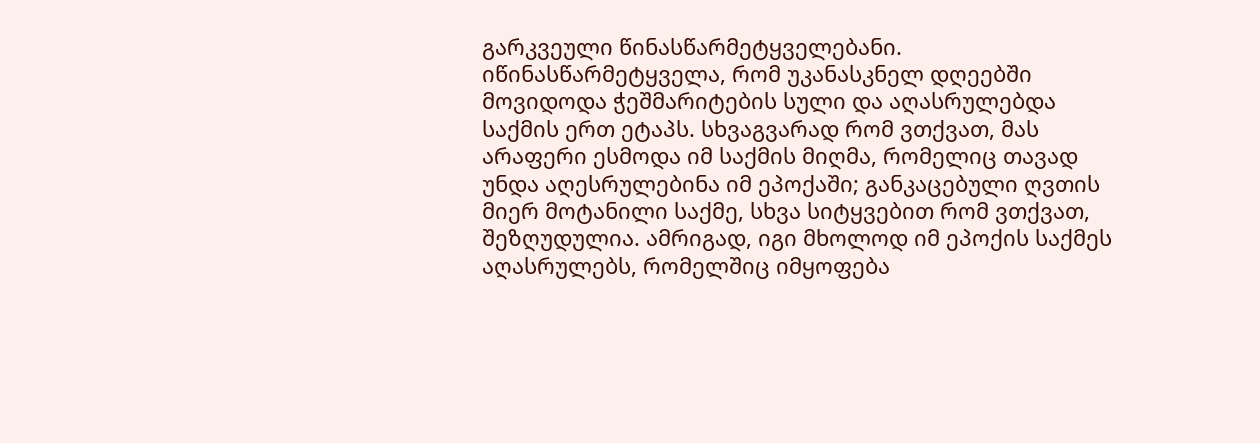გარკვეული წინასწარმეტყველებანი. იწინასწარმეტყველა, რომ უკანასკნელ დღეებში მოვიდოდა ჭეშმარიტების სული და აღასრულებდა საქმის ერთ ეტაპს. სხვაგვარად რომ ვთქვათ, მას არაფერი ესმოდა იმ საქმის მიღმა, რომელიც თავად უნდა აღესრულებინა იმ ეპოქაში; განკაცებული ღვთის მიერ მოტანილი საქმე, სხვა სიტყვებით რომ ვთქვათ, შეზღუდულია. ამრიგად, იგი მხოლოდ იმ ეპოქის საქმეს აღასრულებს, რომელშიც იმყოფება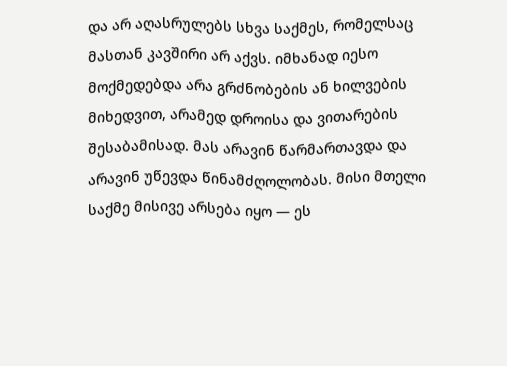და არ აღასრულებს სხვა საქმეს, რომელსაც მასთან კავშირი არ აქვს. იმხანად იესო მოქმედებდა არა გრძნობების ან ხილვების მიხედვით, არამედ დროისა და ვითარების შესაბამისად. მას არავინ წარმართავდა და არავინ უწევდა წინამძღოლობას. მისი მთელი საქმე მისივე არსება იყო — ეს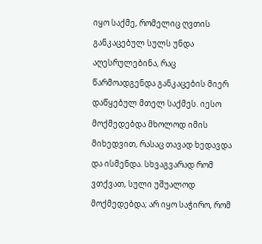იყო საქმე, რომელიც ღვთის განკაცებულ სულს უნდა აღესრულებინა, რაც წარმოადგენდა განკაცების მიერ დაწყებულ მთელ საქმეს. იესო მოქმედებდა მხოლოდ იმის მიხედვით, რასაც თავად ხედავდა და ისმენდა. სხვაგვარად რომ ვთქვათ, სული უშუალოდ მოქმედებდა; არ იყო საჭირო, რომ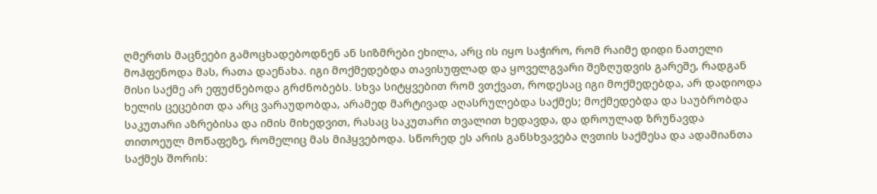ღმერთს მაცნეები გამოცხადებოდნენ ან სიზმრები ეხილა, არც ის იყო საჭირო, რომ რაიმე დიდი ნათელი მოჰფენოდა მას, რათა დაენახა. იგი მოქმედებდა თავისუფლად და ყოველგვარი შეზღუდვის გარეშე, რადგან მისი საქმე არ ეფუძნებოდა გრძნობებს. სხვა სიტყვებით რომ ვთქვათ, როდესაც იგი მოქმედებდა, არ დადიოდა ხელის ცეცებით და არც ვარაუდობდა, არამედ მარტივად აღასრულებდა საქმეს; მოქმედებდა და საუბრობდა საკუთარი აზრებისა და იმის მიხედვით, რასაც საკუთარი თვალით ხედავდა, და დროულად ზრუნავდა თითოეულ მოწაფეზე, რომელიც მას მიჰყვებოდა. სწორედ ეს არის განსხვავება ღვთის საქმესა და ადამიანთა საქმეს შორის: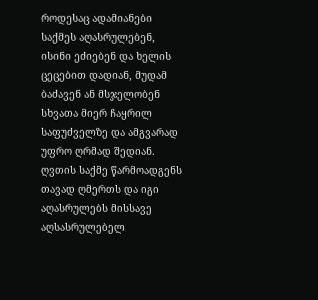როდესაც ადამიანები საქმეს აღასრულებენ, ისინი ეძიებენ და ხელის ცეცებით დადიან, მუდამ ბაძავენ ან მსჯელობენ სხვათა მიერ ჩაყრილ საფუძველზე და ამგვარად უფრო ღრმად შედიან. ღვთის საქმე წარმოადგენს თავად ღმერთს და იგი აღასრულებს მისსავე აღსასრულებელ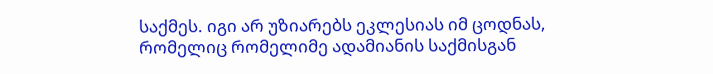საქმეს. იგი არ უზიარებს ეკლესიას იმ ცოდნას, რომელიც რომელიმე ადამიანის საქმისგან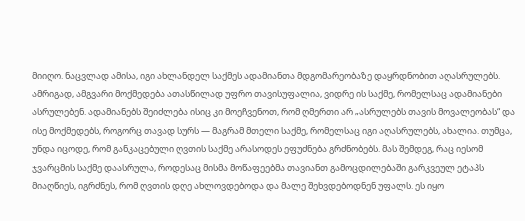მიიღო. ნაცვლად ამისა, იგი ახლანდელ საქმეს ადამიანთა მდგომარეობაზე დაყრდნობით აღასრულებს. ამრიგად, ამგვარი მოქმედება ათასწილად უფრო თავისუფალია, ვიდრე ის საქმე, რომელსაც ადამიანები ასრულებენ. ადამიანებს შეიძლება ისიც კი მოეჩვენოთ, რომ ღმერთი არ „ასრულებს თავის მოვალეობას“ და ისე მოქმედებს, როგორც თავად სურს — მაგრამ მთელი საქმე, რომელსაც იგი აღასრულებს, ახალია. თუმცა, უნდა იცოდე, რომ განკაცებული ღვთის საქმე არასოდეს ეფუძნება გრძნობებს. მას შემდეგ, რაც იესომ ჯვარცმის საქმე დაასრულა, როდესაც მისმა მოწაფეებმა თავიანთ გამოცდილებაში გარკვეულ ეტაპს მიაღწიეს, იგრძნეს, რომ ღვთის დღე ახლოვდებოდა და მალე შეხვდებოდნენ უფალს. ეს იყო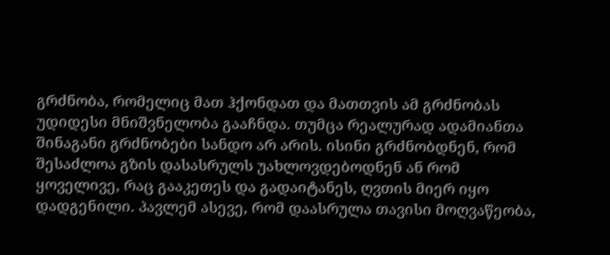გრძნობა, რომელიც მათ ჰქონდათ და მათთვის ამ გრძნობას უდიდესი მნიშვნელობა გააჩნდა. თუმცა რეალურად ადამიანთა შინაგანი გრძნობები სანდო არ არის. ისინი გრძნობდნენ, რომ შესაძლოა გზის დასასრულს უახლოვდებოდნენ ან რომ ყოველივე, რაც გააკეთეს და გადაიტანეს, ღვთის მიერ იყო დადგენილი. პავლემ ასევე, რომ დაასრულა თავისი მოღვაწეობა,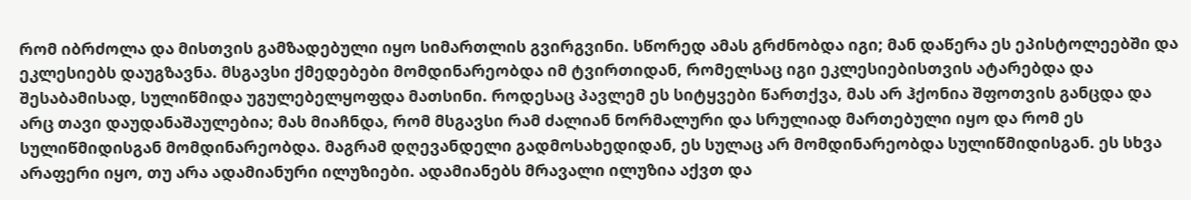რომ იბრძოლა და მისთვის გამზადებული იყო სიმართლის გვირგვინი. სწორედ ამას გრძნობდა იგი; მან დაწერა ეს ეპისტოლეებში და ეკლესიებს დაუგზავნა. მსგავსი ქმედებები მომდინარეობდა იმ ტვირთიდან, რომელსაც იგი ეკლესიებისთვის ატარებდა და შესაბამისად, სულიწმიდა უგულებელყოფდა მათსინი. როდესაც პავლემ ეს სიტყვები წართქვა, მას არ ჰქონია შფოთვის განცდა და არც თავი დაუდანაშაულებია; მას მიაჩნდა, რომ მსგავსი რამ ძალიან ნორმალური და სრულიად მართებული იყო და რომ ეს სულიწმიდისგან მომდინარეობდა. მაგრამ დღევანდელი გადმოსახედიდან, ეს სულაც არ მომდინარეობდა სულიწმიდისგან. ეს სხვა არაფერი იყო, თუ არა ადამიანური ილუზიები. ადამიანებს მრავალი ილუზია აქვთ და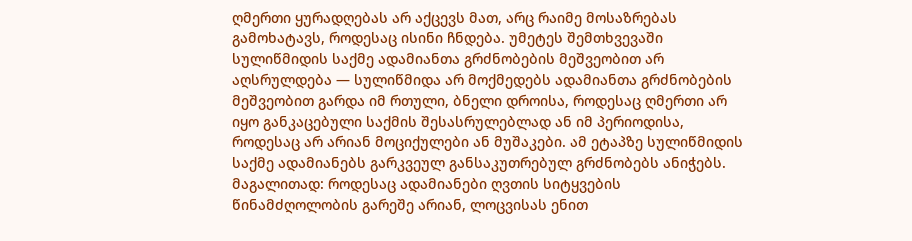ღმერთი ყურადღებას არ აქცევს მათ, არც რაიმე მოსაზრებას გამოხატავს, როდესაც ისინი ჩნდება. უმეტეს შემთხვევაში სულიწმიდის საქმე ადამიანთა გრძნობების მეშვეობით არ აღსრულდება — სულიწმიდა არ მოქმედებს ადამიანთა გრძნობების მეშვეობით გარდა იმ რთული, ბნელი დროისა, როდესაც ღმერთი არ იყო განკაცებული საქმის შესასრულებლად ან იმ პერიოდისა, როდესაც არ არიან მოციქულები ან მუშაკები. ამ ეტაპზე სულიწმიდის საქმე ადამიანებს გარკვეულ განსაკუთრებულ გრძნობებს ანიჭებს. მაგალითად: როდესაც ადამიანები ღვთის სიტყვების წინამძღოლობის გარეშე არიან, ლოცვისას ენით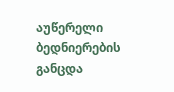აუწერელი ბედნიერების განცდა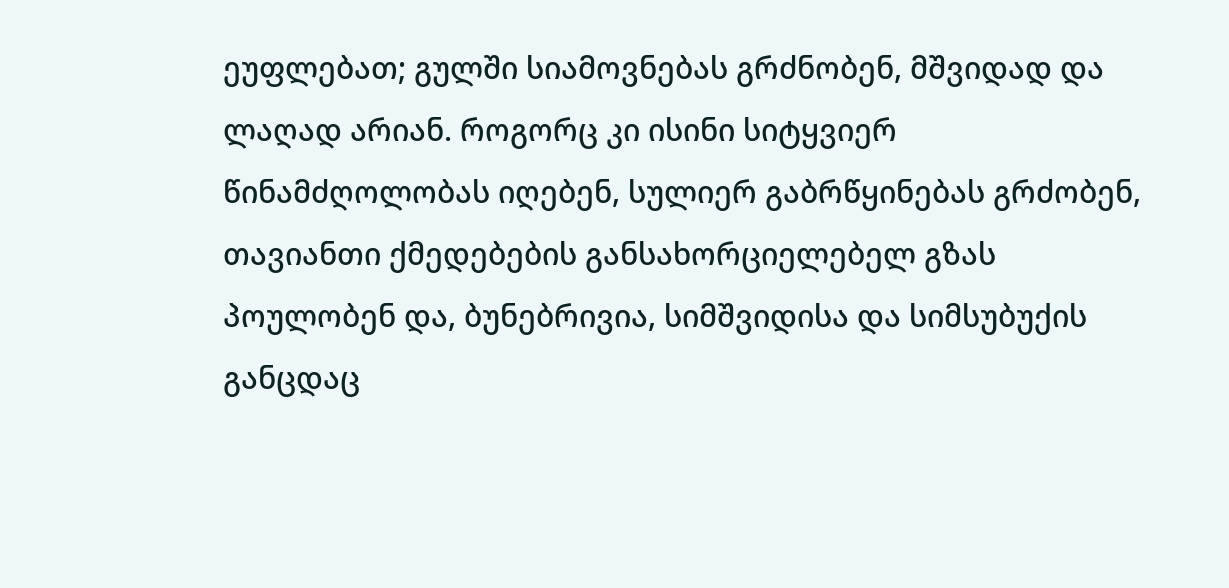ეუფლებათ; გულში სიამოვნებას გრძნობენ, მშვიდად და ლაღად არიან. როგორც კი ისინი სიტყვიერ წინამძღოლობას იღებენ, სულიერ გაბრწყინებას გრძობენ, თავიანთი ქმედებების განსახორციელებელ გზას პოულობენ და, ბუნებრივია, სიმშვიდისა და სიმსუბუქის განცდაც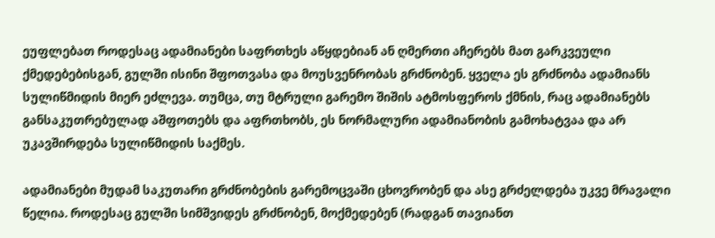ეუფლებათ როდესაც ადამიანები საფრთხეს აწყდებიან ან ღმერთი აჩერებს მათ გარკვეული ქმედებებისგან, გულში ისინი შფოთვასა და მოუსვენრობას გრძნობენ. ყველა ეს გრძნობა ადამიანს სულიწმიდის მიერ ეძლევა. თუმცა, თუ მტრული გარემო შიშის ატმოსფეროს ქმნის, რაც ადამიანებს განსაკუთრებულად აშფოთებს და აფრთხობს, ეს ნორმალური ადამიანობის გამოხატვაა და არ უკავშირდება სულიწმიდის საქმეს.

ადამიანები მუდამ საკუთარი გრძნობების გარემოცვაში ცხოვრობენ და ასე გრძელდება უკვე მრავალი წელია. როდესაც გულში სიმშვიდეს გრძნობენ, მოქმედებენ (რადგან თავიანთ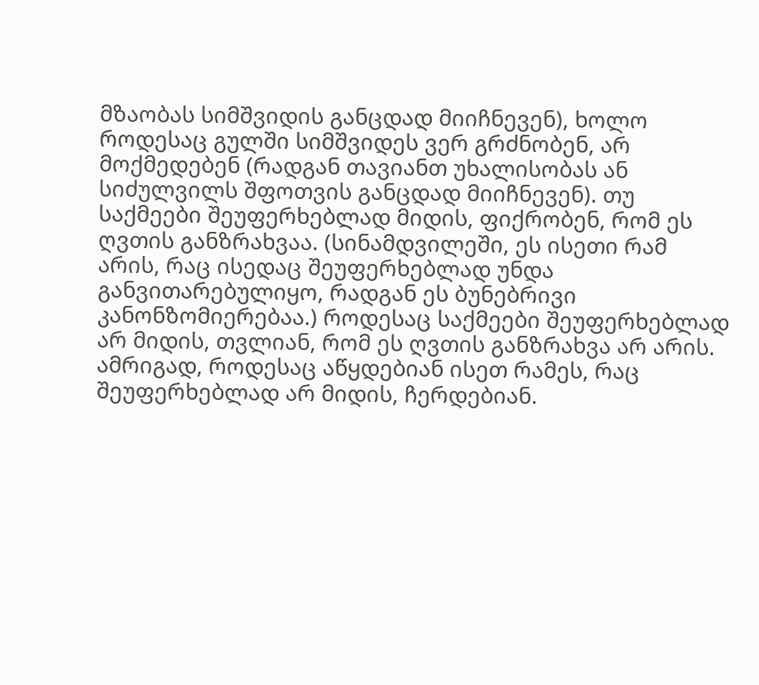მზაობას სიმშვიდის განცდად მიიჩნევენ), ხოლო როდესაც გულში სიმშვიდეს ვერ გრძნობენ, არ მოქმედებენ (რადგან თავიანთ უხალისობას ან სიძულვილს შფოთვის განცდად მიიჩნევენ). თუ საქმეები შეუფერხებლად მიდის, ფიქრობენ, რომ ეს ღვთის განზრახვაა. (სინამდვილეში, ეს ისეთი რამ არის, რაც ისედაც შეუფერხებლად უნდა განვითარებულიყო, რადგან ეს ბუნებრივი კანონზომიერებაა.) როდესაც საქმეები შეუფერხებლად არ მიდის, თვლიან, რომ ეს ღვთის განზრახვა არ არის. ამრიგად, როდესაც აწყდებიან ისეთ რამეს, რაც შეუფერხებლად არ მიდის, ჩერდებიან.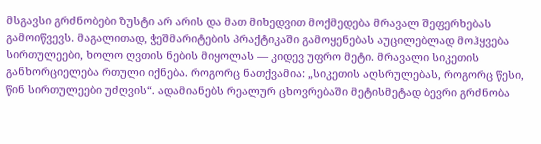მსგავსი გრძნობები ზუსტი არ არის და მათ მიხედვით მოქმედება მრავალ შეფერხებას გამოიწვევს. მაგალითად, ჭეშმარიტების პრაქტიკაში გამოყენებას აუცილებლად მოჰყვება სირთულეები, ხოლო ღვთის ნების მიყოლას — კიდევ უფრო მეტი. მრავალი სიკეთის განხორციელება რთული იქნება. როგორც ნათქვამია: „სიკეთის აღსრულებას, როგორც წესი, წინ სირთულეები უძღვის“. ადამიანებს რეალურ ცხოვრებაში მეტისმეტად ბევრი გრძნობა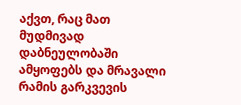აქვთ, რაც მათ მუდმივად დაბნეულობაში ამყოფებს და მრავალი რამის გარკვევის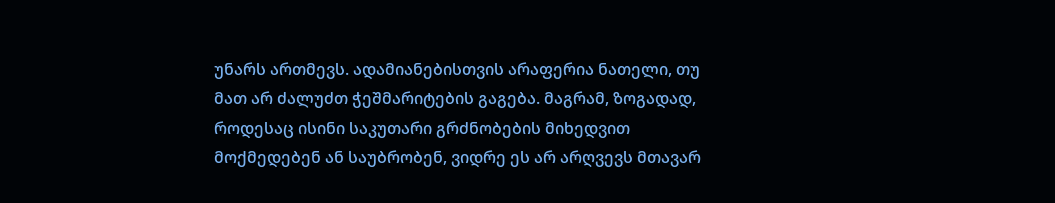უნარს ართმევს. ადამიანებისთვის არაფერია ნათელი, თუ მათ არ ძალუძთ ჭეშმარიტების გაგება. მაგრამ, ზოგადად, როდესაც ისინი საკუთარი გრძნობების მიხედვით მოქმედებენ ან საუბრობენ, ვიდრე ეს არ არღვევს მთავარ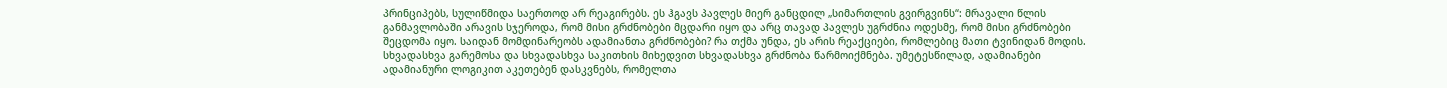პრინციპებს, სულიწმიდა საერთოდ არ რეაგირებს. ეს ჰგავს პავლეს მიერ განცდილ „სიმართლის გვირგვინს“: მრავალი წლის განმავლობაში არავის სჯეროდა, რომ მისი გრძნობები მცდარი იყო და არც თავად პავლეს უგრძნია ოდესმე, რომ მისი გრძნობები შეცდომა იყო. საიდან მომდინარეობს ადამიანთა გრძნობები? რა თქმა უნდა, ეს არის რეაქციები, რომლებიც მათი ტვინიდან მოდის. სხვადასხვა გარემოსა და სხვადასხვა საკითხის მიხედვით სხვადასხვა გრძნობა წარმოიქმნება. უმეტესწილად, ადამიანები ადამიანური ლოგიკით აკეთებენ დასკვნებს, რომელთა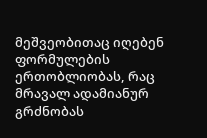მეშვეობითაც იღებენ ფორმულების ერთობლიობას, რაც მრავალ ადამიანურ გრძნობას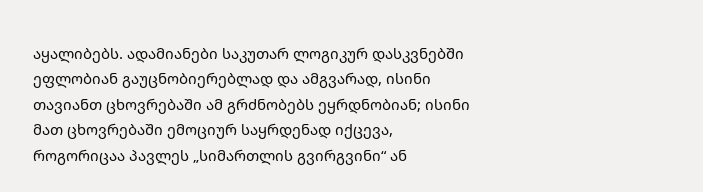აყალიბებს. ადამიანები საკუთარ ლოგიკურ დასკვნებში ეფლობიან გაუცნობიერებლად და ამგვარად, ისინი თავიანთ ცხოვრებაში ამ გრძნობებს ეყრდნობიან; ისინი მათ ცხოვრებაში ემოციურ საყრდენად იქცევა, როგორიცაა პავლეს „სიმართლის გვირგვინი“ ან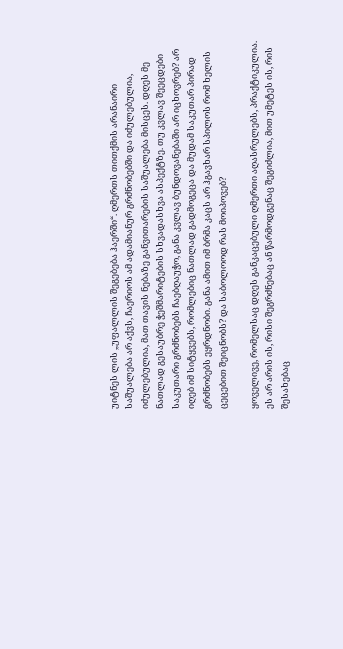უიტნეს ლის „უფალლის შეგებება ჰაერში“. ღმერთს თითქმის არანაირი საშუალება არ აქვს, ჩაერიოს ამ ადამიანურ გრძნობებში და იძულებულია, იძულებულია, მათ თავის ნებაზე განვითარების საშუალება მისცეს. დღეს მე ნათლად გესაუბრე ჭეშმარიტების სხვადასხვა ასპექტზე. თუ კვლავ შეეცდები საკუთარი გრძნობებს ჩაებღაუჭო, განა კვლავ ბუნდოვანებაში არ იცხოვრებ? არ იღებ იმ სიტყვებს, რომლებიც ნათლად გადმოგეცა და მუდამ საკუთარ პირად გრძნობებს ეყრდნობი. განა ამით იმ ბრმა კაცს არ ჰგავხარ სპილოს რომ ხელის ცეცებით შეიცნობს? და საბოლოოდ რას მოიპოვებ?

ყოველივე, რომელსაც დღეს განკაცებული ღმერთი აღასრულებს, პრაქტიკულია. ეს არ არის ის, რისი შეგრძნებაც ან წარმოდგენაც შეგიძლია, მით უმეტეს ის, რის შესახებაც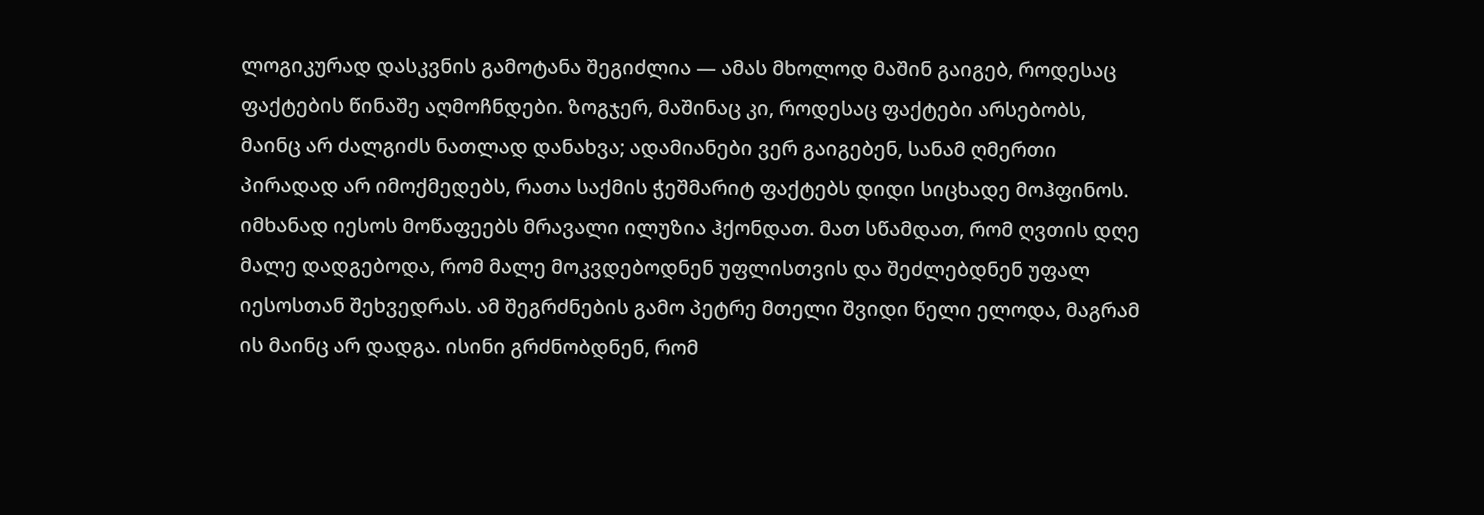ლოგიკურად დასკვნის გამოტანა შეგიძლია — ამას მხოლოდ მაშინ გაიგებ, როდესაც ფაქტების წინაშე აღმოჩნდები. ზოგჯერ, მაშინაც კი, როდესაც ფაქტები არსებობს, მაინც არ ძალგიძს ნათლად დანახვა; ადამიანები ვერ გაიგებენ, სანამ ღმერთი პირადად არ იმოქმედებს, რათა საქმის ჭეშმარიტ ფაქტებს დიდი სიცხადე მოჰფინოს. იმხანად იესოს მოწაფეებს მრავალი ილუზია ჰქონდათ. მათ სწამდათ, რომ ღვთის დღე მალე დადგებოდა, რომ მალე მოკვდებოდნენ უფლისთვის და შეძლებდნენ უფალ იესოსთან შეხვედრას. ამ შეგრძნების გამო პეტრე მთელი შვიდი წელი ელოდა, მაგრამ ის მაინც არ დადგა. ისინი გრძნობდნენ, რომ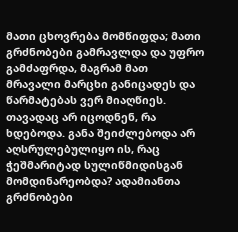მათი ცხოვრება მომწიფდა; მათი გრძნობები გამრავლდა და უფრო გამძაფრდა, მაგრამ მათ მრავალი მარცხი განიცადეს და წარმატებას ვერ მიაღწიეს. თავადაც არ იცოდნენ, რა ხდებოდა. განა შეიძლებოდა არ აღსრულებულიყო ის, რაც ჭეშმარიტად სულიწმიდისგან მომდინარეობდა? ადამიანთა გრძნობები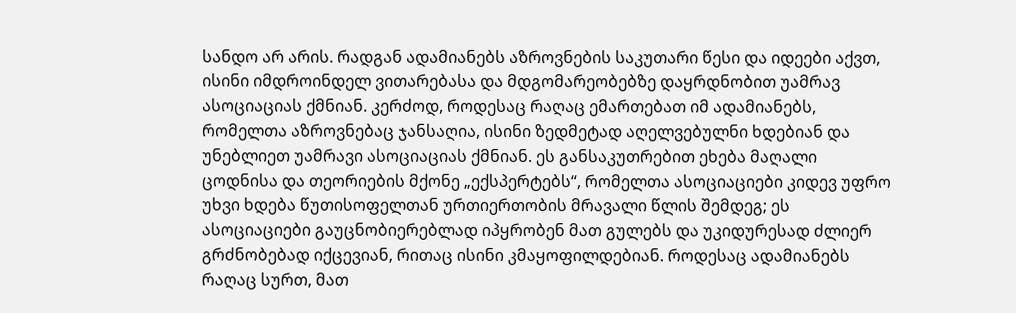სანდო არ არის. რადგან ადამიანებს აზროვნების საკუთარი წესი და იდეები აქვთ, ისინი იმდროინდელ ვითარებასა და მდგომარეობებზე დაყრდნობით უამრავ ასოციაციას ქმნიან. კერძოდ, როდესაც რაღაც ემართებათ იმ ადამიანებს, რომელთა აზროვნებაც ჯანსაღია, ისინი ზედმეტად აღელვებულნი ხდებიან და უნებლიეთ უამრავი ასოციაციას ქმნიან. ეს განსაკუთრებით ეხება მაღალი ცოდნისა და თეორიების მქონე „ექსპერტებს“, რომელთა ასოციაციები კიდევ უფრო უხვი ხდება წუთისოფელთან ურთიერთობის მრავალი წლის შემდეგ; ეს ასოციაციები გაუცნობიერებლად იპყრობენ მათ გულებს და უკიდურესად ძლიერ გრძნობებად იქცევიან, რითაც ისინი კმაყოფილდებიან. როდესაც ადამიანებს რაღაც სურთ, მათ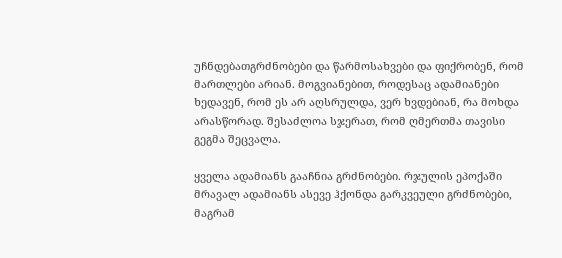უჩნდებათგრძნობები და წარმოსახვები და ფიქრობენ, რომ მართლები არიან. მოგვიანებით, როდესაც ადამიანები ხედავენ, რომ ეს არ აღსრულდა, ვერ ხვდებიან, რა მოხდა არასწორად. შესაძლოა სჯერათ, რომ ღმერთმა თავისი გეგმა შეცვალა.

ყველა ადამიანს გააჩნია გრძნობები. რჯულის ეპოქაში მრავალ ადამიანს ასევე ჰქონდა გარკვეული გრძნობები, მაგრამ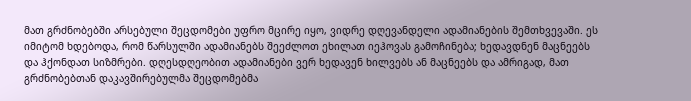მათ გრძნობებში არსებული შეცდომები უფრო მცირე იყო, ვიდრე დღევანდელი ადამიანების შემთხვევაში. ეს იმიტომ ხდებოდა, რომ წარსულში ადამიანებს შეეძლოთ ეხილათ იეჰოვას გამოჩინება; ხედავდნენ მაცნეებს და ჰქონდათ სიზმრები. დღესდღეობით ადამიანები ვერ ხედავენ ხილვებს ან მაცნეებს და ამრიგად, მათ გრძნობებთან დაკავშირებულმა შეცდომებმა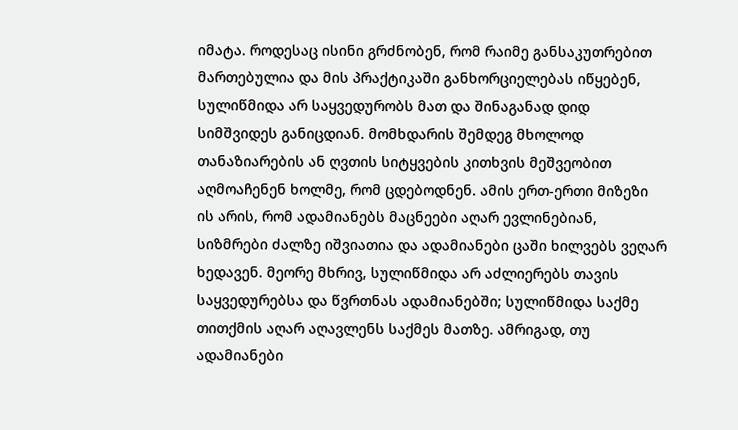იმატა. როდესაც ისინი გრძნობენ, რომ რაიმე განსაკუთრებით მართებულია და მის პრაქტიკაში განხორციელებას იწყებენ, სულიწმიდა არ საყვედურობს მათ და შინაგანად დიდ სიმშვიდეს განიცდიან. მომხდარის შემდეგ მხოლოდ თანაზიარების ან ღვთის სიტყვების კითხვის მეშვეობით აღმოაჩენენ ხოლმე, რომ ცდებოდნენ. ამის ერთ-ერთი მიზეზი ის არის, რომ ადამიანებს მაცნეები აღარ ევლინებიან, სიზმრები ძალზე იშვიათია და ადამიანები ცაში ხილვებს ვეღარ ხედავენ. მეორე მხრივ, სულიწმიდა არ აძლიერებს თავის საყვედურებსა და წვრთნას ადამიანებში; სულიწმიდა საქმე თითქმის აღარ აღავლენს საქმეს მათზე. ამრიგად, თუ ადამიანები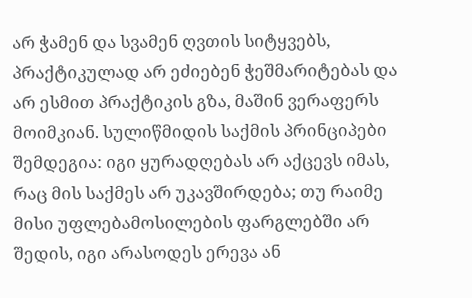არ ჭამენ და სვამენ ღვთის სიტყვებს, პრაქტიკულად არ ეძიებენ ჭეშმარიტებას და არ ესმით პრაქტიკის გზა, მაშინ ვერაფერს მოიმკიან. სულიწმიდის საქმის პრინციპები შემდეგია: იგი ყურადღებას არ აქცევს იმას, რაც მის საქმეს არ უკავშირდება; თუ რაიმე მისი უფლებამოსილების ფარგლებში არ შედის, იგი არასოდეს ერევა ან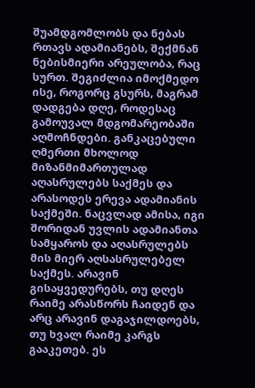შუამდგომლობს და ნებას რთავს ადამიანებს, შექმნან ნებისმიერი არეულობა, რაც სურთ. შეგიძლია იმოქმედო ისე, როგორც გსურს, მაგრამ დადგება დღე, როდესაც გამოუვალ მდგომარეობაში აღმოჩნდები. განკაცებული ღმერთი მხოლოდ მიზანმიმართულად აღასრულებს საქმეს და არასოდეს ერევა ადამიანის საქმეში. ნაცვლად ამისა, იგი შორიდან უვლის ადამიანთა სამყაროს და აღასრულებს მის მიერ აღსასრულებელ საქმეს. არავინ გისაყვედურებს, თუ დღეს რაიმე არასწორს ჩაიდენ და არც არავინ დაგაჯილდოებს, თუ ხვალ რაიმე კარგს გააკეთებ. ეს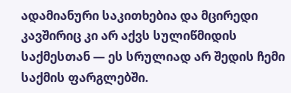ადამიანური საკითხებია და მცირედი კავშირიც კი არ აქვს სულიწმიდის საქმესთან — ეს სრულიად არ შედის ჩემი საქმის ფარგლებში.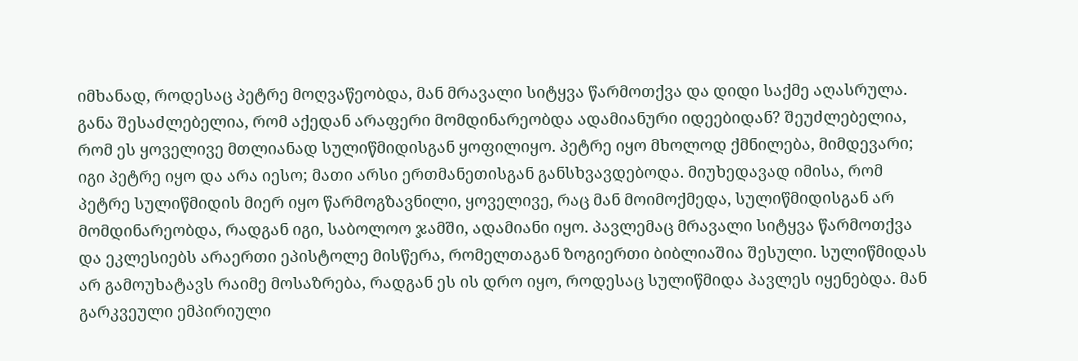იმხანად, როდესაც პეტრე მოღვაწეობდა, მან მრავალი სიტყვა წარმოთქვა და დიდი საქმე აღასრულა. განა შესაძლებელია, რომ აქედან არაფერი მომდინარეობდა ადამიანური იდეებიდან? შეუძლებელია, რომ ეს ყოველივე მთლიანად სულიწმიდისგან ყოფილიყო. პეტრე იყო მხოლოდ ქმნილება, მიმდევარი; იგი პეტრე იყო და არა იესო; მათი არსი ერთმანეთისგან განსხვავდებოდა. მიუხედავად იმისა, რომ პეტრე სულიწმიდის მიერ იყო წარმოგზავნილი, ყოველივე, რაც მან მოიმოქმედა, სულიწმიდისგან არ მომდინარეობდა, რადგან იგი, საბოლოო ჯამში, ადამიანი იყო. პავლემაც მრავალი სიტყვა წარმოთქვა და ეკლესიებს არაერთი ეპისტოლე მისწერა, რომელთაგან ზოგიერთი ბიბლიაშია შესული. სულიწმიდას არ გამოუხატავს რაიმე მოსაზრება, რადგან ეს ის დრო იყო, როდესაც სულიწმიდა პავლეს იყენებდა. მან გარკვეული ემპირიული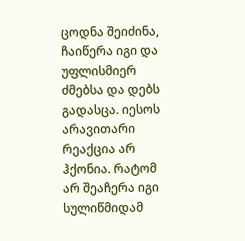ცოდნა შეიძინა, ჩაიწერა იგი და უფლისმიერ ძმებსა და დებს გადასცა. იესოს არავითარი რეაქცია არ ჰქონია. რატომ არ შეაჩერა იგი სულიწმიდამ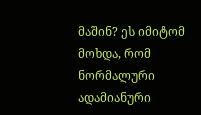მაშინ? ეს იმიტომ მოხდა, რომ ნორმალური ადამიანური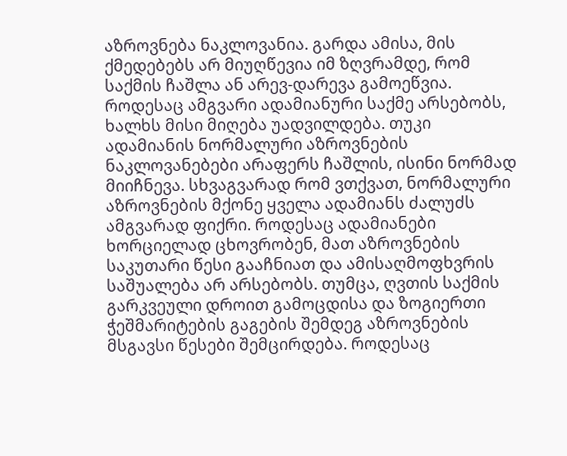აზროვნება ნაკლოვანია. გარდა ამისა, მის ქმედებებს არ მიუღწევია იმ ზღვრამდე, რომ საქმის ჩაშლა ან არევ-დარევა გამოეწვია. როდესაც ამგვარი ადამიანური საქმე არსებობს, ხალხს მისი მიღება უადვილდება. თუკი ადამიანის ნორმალური აზროვნების ნაკლოვანებები არაფერს ჩაშლის, ისინი ნორმად მიიჩნევა. სხვაგვარად რომ ვთქვათ, ნორმალური აზროვნების მქონე ყველა ადამიანს ძალუძს ამგვარად ფიქრი. როდესაც ადამიანები ხორციელად ცხოვრობენ, მათ აზროვნების საკუთარი წესი გააჩნიათ და ამისაღმოფხვრის საშუალება არ არსებობს. თუმცა, ღვთის საქმის გარკვეული დროით გამოცდისა და ზოგიერთი ჭეშმარიტების გაგების შემდეგ აზროვნების მსგავსი წესები შემცირდება. როდესაც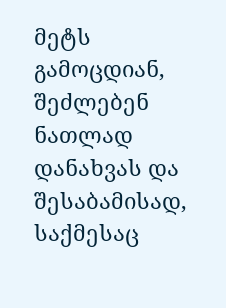მეტს გამოცდიან, შეძლებენ ნათლად დანახვას და შესაბამისად, საქმესაც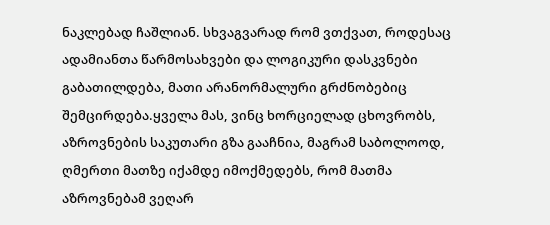ნაკლებად ჩაშლიან. სხვაგვარად რომ ვთქვათ, როდესაც ადამიანთა წარმოსახვები და ლოგიკური დასკვნები გაბათილდება, მათი არანორმალური გრძნობებიც შემცირდება.ყველა მას, ვინც ხორციელად ცხოვრობს, აზროვნების საკუთარი გზა გააჩნია, მაგრამ საბოლოოდ, ღმერთი მათზე იქამდე იმოქმედებს, რომ მათმა აზროვნებამ ვეღარ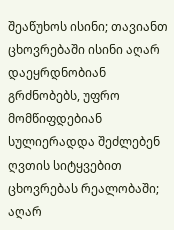შეაწუხოს ისინი; თავიანთ ცხოვრებაში ისინი აღარ დაეყრდნობიან გრძნობებს, უფრო მომწიფდებიან სულიერადდა შეძლებენ ღვთის სიტყვებით ცხოვრებას რეალობაში; აღარ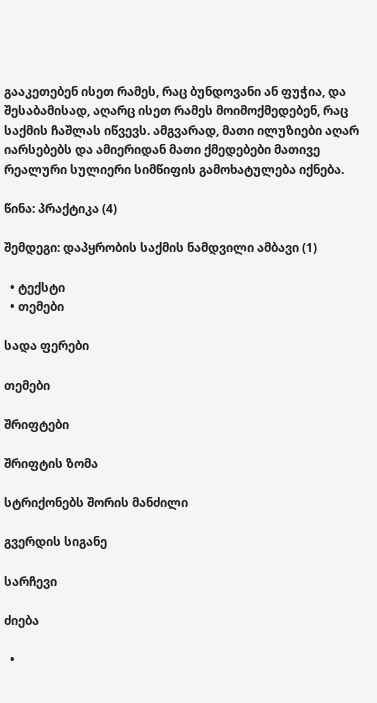გააკეთებენ ისეთ რამეს, რაც ბუნდოვანი ან ფუჭია, და შესაბამისად, აღარც ისეთ რამეს მოიმოქმედებენ, რაც საქმის ჩაშლას იწვევს. ამგვარად, მათი ილუზიები აღარ იარსებებს და ამიერიდან მათი ქმედებები მათივე რეალური სულიერი სიმწიფის გამოხატულება იქნება.

წინა: პრაქტიკა (4)

შემდეგი: დაპყრობის საქმის ნამდვილი ამბავი (1)

  • ტექსტი
  • თემები

სადა ფერები

თემები

შრიფტები

შრიფტის ზომა

სტრიქონებს შორის მანძილი

გვერდის სიგანე

სარჩევი

ძიება

  •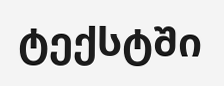ტექსტში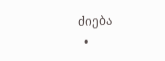ძიება
  •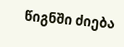წიგნში ძიება